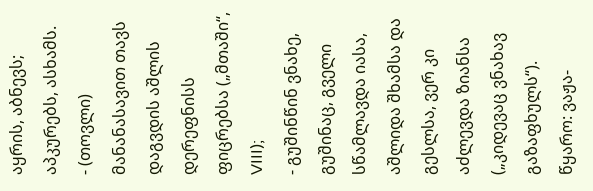აყრის, აბნევს; აპკურებს, ასხამს.
- (თოვლი) მანანასავით თავს დაგვდის აშლის დერეფნისს ფიცრებსა („მთაში“, VIII);
- გუშინწინ ვნახე, გუშინაც, გველი სწამლავდა იასა, აშლიდა შხამსა და გესლსა, ვერ კი აძლევდა ზიანსა („კიდევაც ვნახავ გაზაფხულს“).
წყარო: ვაჟა-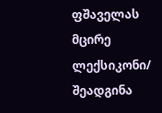ფშაველას მცირე ლექსიკონი/ შეადგინა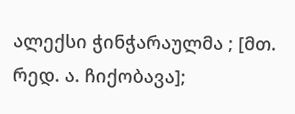ალექსი ჭინჭარაულმა ; [მთ. რედ. ა. ჩიქობავა];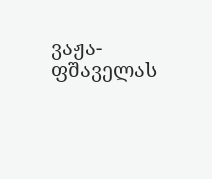ვაჟა-ფშაველას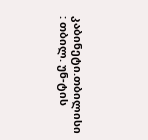კაბინეტი.თბილისი : თბილ. უნ-ტის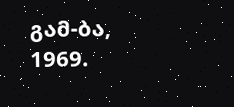გამ-ბა, 1969.